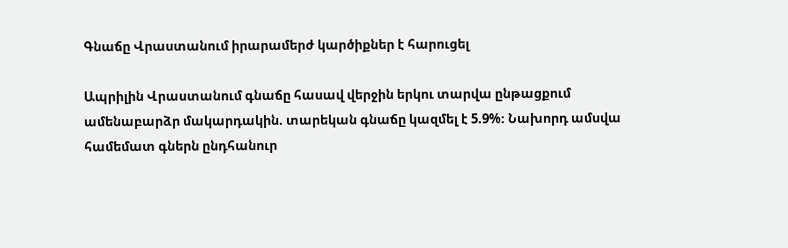Գնաճը Վրաստանում իրարամերժ կարծիքներ է հարուցել

Ապրիլին Վրաստանում գնաճը հասավ վերջին երկու տարվա ընթացքում ամենաբարձր մակարդակին. տարեկան գնաճը կազմել է 5.9%։ Նախորդ ամսվա համեմատ գներն ընդհանուր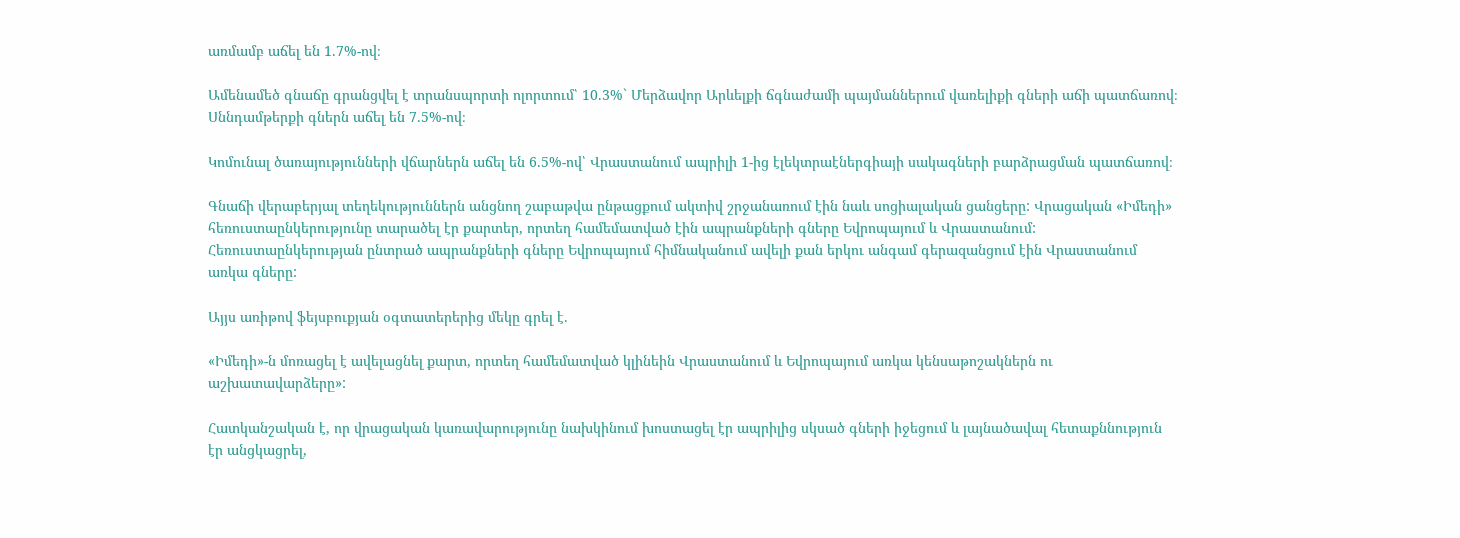առմամբ աճել են 1.7%-ով։

Ամենամեծ գնաճը գրանցվել է տրանսպորտի ոլորտում՝ 10.3%` Մերձավոր Արևելքի ճգնաժամի պայմաններում վառելիքի գների աճի պատճառով։ Սննդամթերքի գներն աճել են 7.5%-ով։

Կոմունալ ծառայությունների վճարներն աճել են 6.5%-ով՝ Վրաստանում ապրիլի 1-ից էլեկտրաէներգիայի սակագների բարձրացման պատճառով։

Գնաճի վերաբերյալ տեղեկություններն անցնող շաբաթվա ընթացքում ակտիվ շրջանառում էին նաև սոցիալական ցանցերը: Վրացական «Իմեդի» հեռուստաընկերությունը տարածել էր քարտեր, որտեղ համեմատված էին ապրանքների գները Եվրոպայում և Վրաստանում: Հեռուստաընկերության ընտրած ապրանքների գները Եվրոպայում հիմնականում ավելի քան երկու անգամ գերազանցում էին Վրաստանում առկա գները:

Այյս առիթով ֆեյսբուքյան օգտատերերից մեկը գրել է.

«Իմեդի»-ն մոռացել է ավելացնել քարտ, որտեղ համեմատված կլինեին Վրաստանում և Եվրոպայում առկա կենսաթոշակներն ու աշխատավարձերը»:

Հատկանշական է, որ վրացական կառավարությունը նախկինում խոստացել էր ապրիլից սկսած գների իջեցում և լայնածավալ հետաքննություն էր անցկացրել,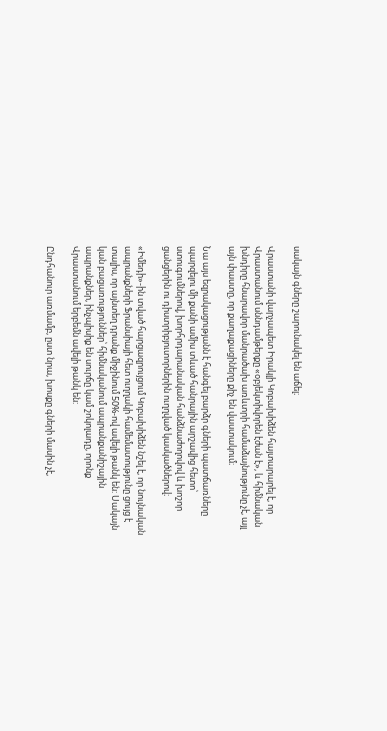սակայն գները շարունակել են աճել։

Վրաստանի վարչապետ Իրակլի Կոբախիձեն հայտարարել է, որ Վրաստանում սննդամթերքը «օբյեկտիվորեն էժան է», և հիմնական խնդիրը հնարավոր մանրածախ առևտրի համաձայնությունը չէ, այլ այն փաստը, որ քաղաքացիները քիչ են վաստակում։

Նա այս եզրակացությանն է հանգել բարձր գների պատճառները պարզելու մի քանի ամիս տևած հանրային արշավից հետո՝ ստուգումներով, խորհրդարանական հանձնաժողովով և խոշոր ցանցերին ու դիստրիբյուտորներին ուղղված կասկածներով։

«Իմեդի»-ին տված հարցազրույցում Կոբախիձեն նշել է, որ նույնական ապրանքների Ֆրանսիայի հետ ուղղակի համեմատությունը ցույց է տալիս, որ այնտեղ դրանք միջինում 50%-ով ավելի թանկ են: Սակայն կան բացառություններ՝ հիմնականում ապրանքանիշային ապրանքներ, ինչպիսիք են սուրճը կամ շոկոլադը, որոնք Վրաստանում երբեմն ավելի թանկ են:

Ընդհանուր առմամբ, ըստ նրա, խոսքը գների մասին չէ,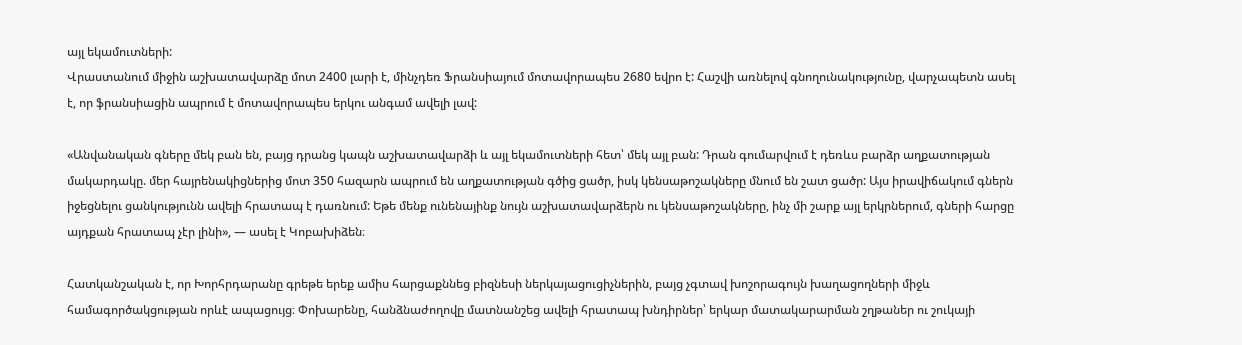այլ եկամուտների:
Վրաստանում միջին աշխատավարձը մոտ 2400 լարի է, մինչդեռ Ֆրանսիայում մոտավորապես 2680 եվրո է: Հաշվի առնելով գնողունակությունը, վարչապետն ասել է, որ ֆրանսիացին ապրում է մոտավորապես երկու անգամ ավելի լավ:

«Անվանական գները մեկ բան են, բայց դրանց կապն աշխատավարձի և այլ եկամուտների հետ՝ մեկ այլ բան: Դրան գումարվում է դեռևս բարձր աղքատության մակարդակը. մեր հայրենակիցներից մոտ 350 հազարն ապրում են աղքատության գծից ցածր, իսկ կենսաթոշակները մնում են շատ ցածր: Այս իրավիճակում գներն իջեցնելու ցանկությունն ավելի հրատապ է դառնում: Եթե մենք ունենայինք նույն աշխատավարձերն ու կենսաթոշակները, ինչ մի շարք այլ երկրներում, գների հարցը այդքան հրատապ չէր լինի», — ասել է Կոբախիձեն։

Հատկանշական է, որ Խորհրդարանը գրեթե երեք ամիս հարցաքննեց բիզնեսի ներկայացուցիչներին, բայց չգտավ խոշորագույն խաղացողների միջև համագործակցության որևէ ապացույց։ Փոխարենը, հանձնաժողովը մատնանշեց ավելի հրատապ խնդիրներ՝ երկար մատակարարման շղթաներ ու շուկայի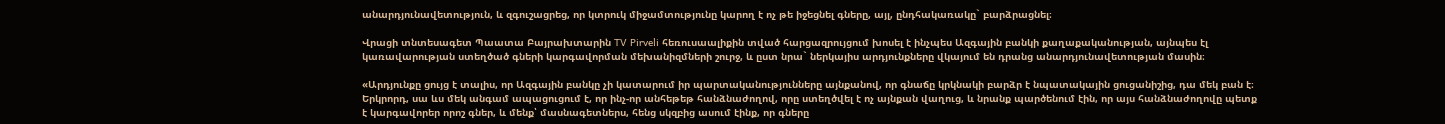անարդյունավետություն, և զգուշացրեց, որ կտրուկ միջամտությունը կարող է ոչ թե իջեցնել գները, այլ, ընդհակառակը` բարձրացնել։

Վրացի տնտեսագետ Պաատա Բայրախտարին TV Pirveli հեռուսաալիքին տված հարցազրույցում խոսել է ինչպես Ազգային բանկի քաղաքականության, այնպես էլ կառավարության ստեղծած գների կարգավորման մեխանիզմների շուրջ, և ըստ նրա` ներկայիս արդյունքները վկայում են դրանց անարդյունավետության մասին։

«Արդյունքը ցույց է տալիս, որ Ազգային բանկը չի կատարում իր պարտականությունները այնքանով, որ գնաճը կրկնակի բարձր է նպատակային ցուցանիշից, դա մեկ բան է։ Երկրորդ, սա ևս մեկ անգամ ապացուցում է, որ ինչ-որ անհեթեթ հանձնաժողով, որը ստեղծվել է ոչ այնքան վաղուց, և նրանք պարծենում էին, որ այս հանձնաժողովը պետք է կարգավորեր որոշ գներ, և մենք՝ մասնագետներս, հենց սկզբից ասում էինք, որ գները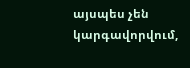այսպես չեն կարգավորվում,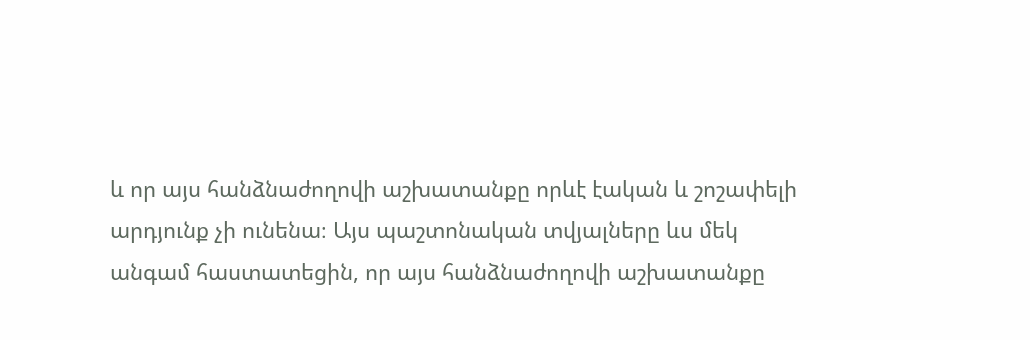և որ այս հանձնաժողովի աշխատանքը որևէ էական և շոշափելի արդյունք չի ունենա։ Այս պաշտոնական տվյալները ևս մեկ անգամ հաստատեցին, որ այս հանձնաժողովի աշխատանքը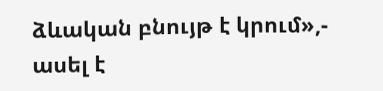ձևական բնույթ է կրում»,- ասել է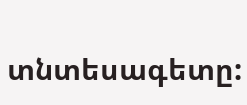տնտեսագետը: